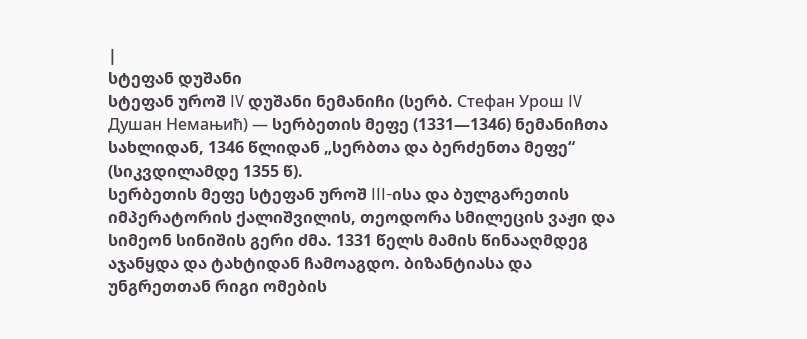|
სტეფან დუშანი
სტეფან უროშ IV დუშანი ნემანიჩი (სერბ. Стефан Урош IV Душан Немањић) — სერბეთის მეფე (1331—1346) ნემანიჩთა სახლიდან, 1346 წლიდან „სერბთა და ბერძენთა მეფე“ (სიკვდილამდე 1355 წ).
სერბეთის მეფე სტეფან უროშ III-ისა და ბულგარეთის იმპერატორის ქალიშვილის, თეოდორა სმილეცის ვაჟი და სიმეონ სინიშის გერი ძმა. 1331 წელს მამის წინააღმდეგ აჯანყდა და ტახტიდან ჩამოაგდო. ბიზანტიასა და უნგრეთთან რიგი ომების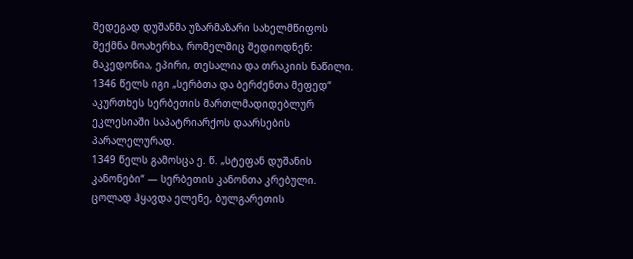შედეგად დუშანმა უზარმაზარი სახელმწიფოს შექმნა მოახერხა, რომელშიც შედიოდნენ: მაკედონია, ეპირი, თესალია და თრაკიის ნაწილი. 1346 წელს იგი „სერბთა და ბერძენთა მეფედ“ აკურთხეს სერბეთის მართლმადიდებლურ ეკლესიაში საპატრიარქოს დაარსების პარალელურად.
1349 წელს გამოსცა ე. წ. „სტეფან დუშანის კანონები“ — სერბეთის კანონთა კრებული.
ცოლად ჰყავდა ელენე, ბულგარეთის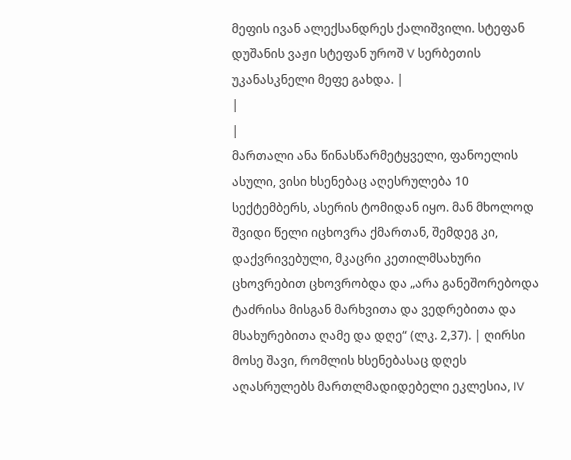მეფის ივან ალექსანდრეს ქალიშვილი. სტეფან დუშანის ვაჟი სტეფან უროშ V სერბეთის უკანასკნელი მეფე გახდა. |
|
|
მართალი ანა წინასწარმეტყველი, ფანოელის ასული, ვისი ხსენებაც აღესრულება 10 სექტემბერს, ასერის ტომიდან იყო. მან მხოლოდ შვიდი წელი იცხოვრა ქმართან, შემდეგ კი, დაქვრივებული, მკაცრი კეთილმსახური ცხოვრებით ცხოვრობდა და „არა განეშორებოდა ტაძრისა მისგან მარხვითა და ვედრებითა და მსახურებითა ღამე და დღე“ (ლკ. 2,37). | ღირსი მოსე შავი, რომლის ხსენებასაც დღეს აღასრულებს მართლმადიდებელი ეკლესია, IV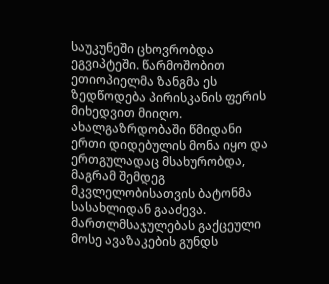საუკუნეში ცხოვრობდა ეგვიპტეში. წარმოშობით ეთიოპიელმა ზანგმა ეს ზედწოდება პირისკანის ფერის მიხედვით მიიღო. ახალგაზრდობაში წმიდანი ერთი დიდებულის მონა იყო და ერთგულადაც მსახურობდა, მაგრამ შემდეგ მკვლელობისათვის ბატონმა სასახლიდან გააძევა. მართლმსაჯულებას გაქცეული მოსე ავაზაკების გუნდს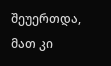შეუერთდა, მათ კი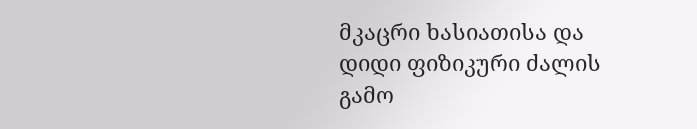მკაცრი ხასიათისა და დიდი ფიზიკური ძალის გამო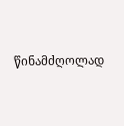წინამძღოლად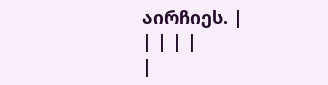აირჩიეს. |
| | | |
|